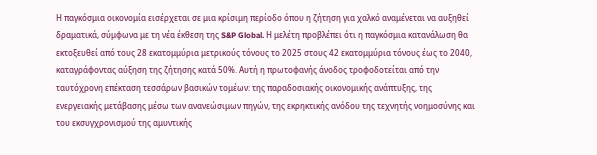Η παγκόσμια οικονομία εισέρχεται σε μια κρίσιμη περίοδο όπου η ζήτηση για χαλκό αναμένεται να αυξηθεί δραματικά, σύμφωνα με τη νέα έκθεση της S&P Global. Η μελέτη προβλέπει ότι η παγκόσμια κατανάλωση θα εκτοξευθεί από τους 28 εκατομμύρια μετρικούς τόνους το 2025 στους 42 εκατομμύρια τόνους έως το 2040, καταγράφοντας αύξηση της ζήτησης κατά 50%. Αυτή η πρωτοφανής άνοδος τροφοδοτείται από την ταυτόχρονη επέκταση τεσσάρων βασικών τομέων: της παραδοσιακής οικονομικής ανάπτυξης, της ενεργειακής μετάβασης μέσω των ανανεώσιμων πηγών, της εκρηκτικής ανόδου της τεχνητής νοημοσύνης και του εκσυγχρονισμού της αμυντικής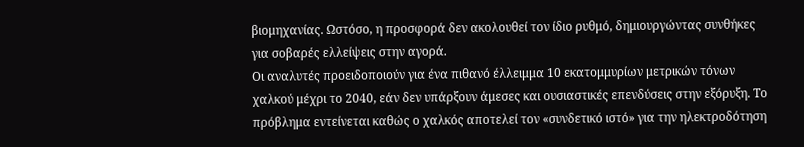βιομηχανίας. Ωστόσο, η προσφορά δεν ακολουθεί τον ίδιο ρυθμό, δημιουργώντας συνθήκες για σοβαρές ελλείψεις στην αγορά.
Οι αναλυτές προειδοποιούν για ένα πιθανό έλλειμμα 10 εκατομμυρίων μετρικών τόνων χαλκού μέχρι το 2040, εάν δεν υπάρξουν άμεσες και ουσιαστικές επενδύσεις στην εξόρυξη. Το πρόβλημα εντείνεται καθώς ο χαλκός αποτελεί τον «συνδετικό ιστό» για την ηλεκτροδότηση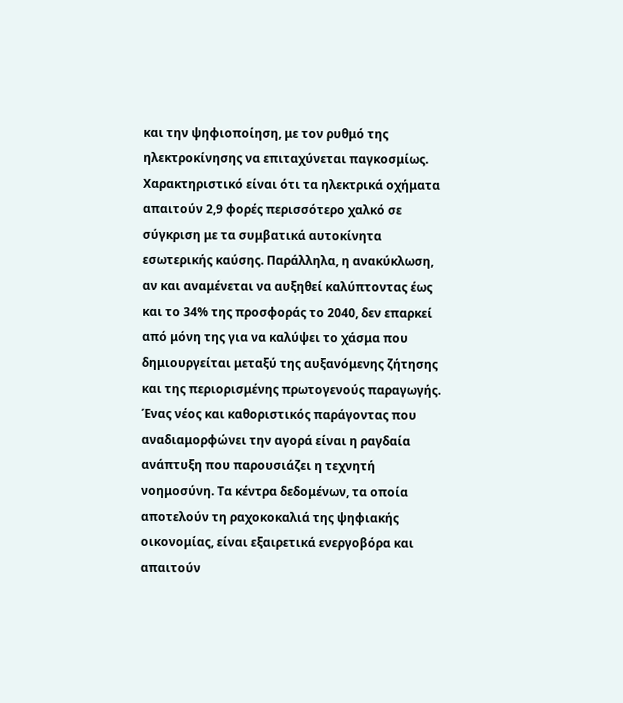και την ψηφιοποίηση, με τον ρυθμό της ηλεκτροκίνησης να επιταχύνεται παγκοσμίως. Χαρακτηριστικό είναι ότι τα ηλεκτρικά οχήματα απαιτούν 2,9 φορές περισσότερο χαλκό σε σύγκριση με τα συμβατικά αυτοκίνητα εσωτερικής καύσης. Παράλληλα, η ανακύκλωση, αν και αναμένεται να αυξηθεί καλύπτοντας έως και το 34% της προσφοράς το 2040, δεν επαρκεί από μόνη της για να καλύψει το χάσμα που δημιουργείται μεταξύ της αυξανόμενης ζήτησης και της περιορισμένης πρωτογενούς παραγωγής.
Ένας νέος και καθοριστικός παράγοντας που αναδιαμορφώνει την αγορά είναι η ραγδαία ανάπτυξη που παρουσιάζει η τεχνητή νοημοσύνη. Τα κέντρα δεδομένων, τα οποία αποτελούν τη ραχοκοκαλιά της ψηφιακής οικονομίας, είναι εξαιρετικά ενεργοβόρα και απαιτούν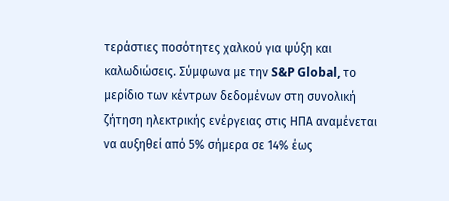τεράστιες ποσότητες χαλκού για ψύξη και καλωδιώσεις. Σύμφωνα με την S&P Global, το μερίδιο των κέντρων δεδομένων στη συνολική ζήτηση ηλεκτρικής ενέργειας στις ΗΠΑ αναμένεται να αυξηθεί από 5% σήμερα σε 14% έως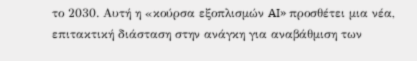το 2030. Αυτή η «κούρσα εξοπλισμών AI» προσθέτει μια νέα, επιτακτική διάσταση στην ανάγκη για αναβάθμιση των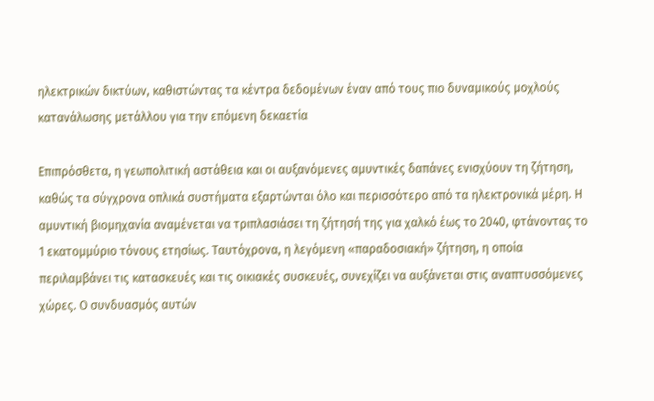ηλεκτρικών δικτύων, καθιστώντας τα κέντρα δεδομένων έναν από τους πιο δυναμικούς μοχλούς κατανάλωσης μετάλλου για την επόμενη δεκαετία

Επιπρόσθετα, η γεωπολιτική αστάθεια και οι αυξανόμενες αμυντικές δαπάνες ενισχύουν τη ζήτηση, καθώς τα σύγχρονα οπλικά συστήματα εξαρτώνται όλο και περισσότερο από τα ηλεκτρονικά μέρη. Η αμυντική βιομηχανία αναμένεται να τριπλασιάσει τη ζήτησή της για χαλκό έως το 2040, φτάνοντας το 1 εκατομμύριο τόνους ετησίως. Ταυτόχρονα, η λεγόμενη «παραδοσιακή» ζήτηση, η οποία περιλαμβάνει τις κατασκευές και τις οικιακές συσκευές, συνεχίζει να αυξάνεται στις αναπτυσσόμενες χώρες. Ο συνδυασμός αυτών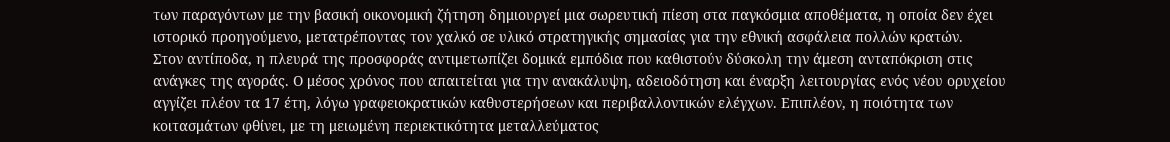των παραγόντων με την βασική οικονομική ζήτηση δημιουργεί μια σωρευτική πίεση στα παγκόσμια αποθέματα, η οποία δεν έχει ιστορικό προηγούμενο, μετατρέποντας τον χαλκό σε υλικό στρατηγικής σημασίας για την εθνική ασφάλεια πολλών κρατών.
Στον αντίποδα, η πλευρά της προσφοράς αντιμετωπίζει δομικά εμπόδια που καθιστούν δύσκολη την άμεση ανταπόκριση στις ανάγκες της αγοράς. Ο μέσος χρόνος που απαιτείται για την ανακάλυψη, αδειοδότηση και έναρξη λειτουργίας ενός νέου ορυχείου αγγίζει πλέον τα 17 έτη, λόγω γραφειοκρατικών καθυστερήσεων και περιβαλλοντικών ελέγχων. Επιπλέον, η ποιότητα των κοιτασμάτων φθίνει, με τη μειωμένη περιεκτικότητα μεταλλεύματος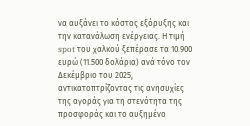να αυξάνει το κόστος εξόρυξης και την κατανάλωση ενέργειας. Η τιμή spot του χαλκού ξεπέρασε τα 10.900 ευρώ (11.500 δολάρια) ανά τόνο τον Δεκέμβριο του 2025, αντικατοπτρίζοντας τις ανησυχίες της αγοράς για τη στενότητα της προσφοράς και το αυξημένο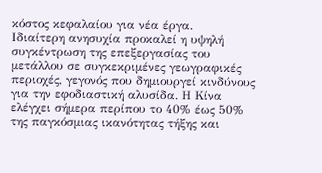κόστος κεφαλαίου για νέα έργα.
Ιδιαίτερη ανησυχία προκαλεί η υψηλή συγκέντρωση της επεξεργασίας του μετάλλου σε συγκεκριμένες γεωγραφικές περιοχές, γεγονός που δημιουργεί κινδύνους για την εφοδιαστική αλυσίδα. Η Κίνα ελέγχει σήμερα περίπου το 40% έως 50% της παγκόσμιας ικανότητας τήξης και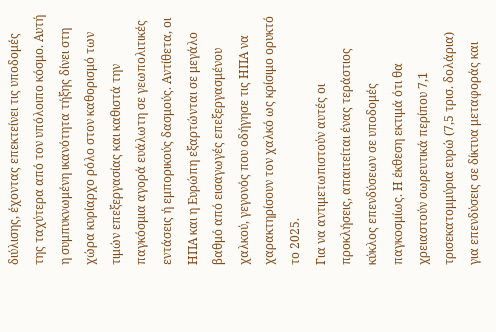διύλισης, έχοντας επεκτείνει τις υποδομές της ταχύτερα από τον υπόλοιπο κόσμο. Αυτή η συμπυκνωμένη ικανότητα τήξης δίνει στη χώρα κυρίαρχο ρόλο στον καθορισμό των τιμών επεξεργασίας και καθιστά την παγκόσμια αγορά ευάλωτη σε γεωπολιτικές εντάσεις ή εμπορικούς δασμούς. Αντίθετα, οι ΗΠΑ και η Ευρώπη εξαρτώνται σε μεγάλο βαθμό από εισαγωγές επεξεργασμένου χαλκού, γεγονός που οδήγησε τις ΗΠΑ να χαρακτηρίσουν τον χαλκό ως κρίσιμο ορυκτό το 2025.
Για να αντιμετωπιστούν αυτές οι προκλήσεις, απαιτείται ένας τεράστιος κύκλος επενδύσεων σε υποδομές παγκοσμίως. Η έκθεση εκτιμά ότι θα χρειαστούν σωρευτικά περίπου 7,1 τρισεκατομμύρια ευρώ (7,5 τρισ. δολάρια) για επενδύσεις σε δίκτυα μεταφοράς και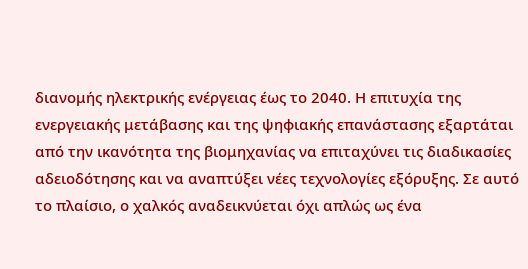διανομής ηλεκτρικής ενέργειας έως το 2040. Η επιτυχία της ενεργειακής μετάβασης και της ψηφιακής επανάστασης εξαρτάται από την ικανότητα της βιομηχανίας να επιταχύνει τις διαδικασίες αδειοδότησης και να αναπτύξει νέες τεχνολογίες εξόρυξης. Σε αυτό το πλαίσιο, ο χαλκός αναδεικνύεται όχι απλώς ως ένα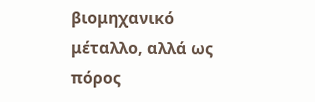βιομηχανικό μέταλλο, αλλά ως πόρος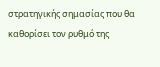στρατηγικής σημασίας που θα καθορίσει τον ρυθμό της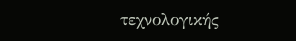τεχνολογικής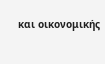και οικονομικής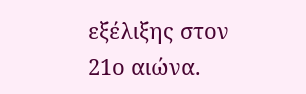εξέλιξης στον 21ο αιώνα.